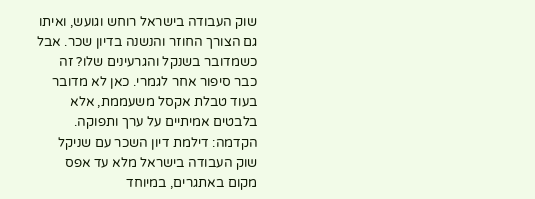שוק העבודה בישראל רוחש וגועש, ואיתו גם הצורך החוזר והנשנה בדיון שכר. אבל כשמדובר בשנקל והגרעינים שלו? זה כבר סיפור אחר לגמרי. כאן לא מדובר בעוד טבלת אקסל משעממת, אלא בלבטים אמיתיים על ערך ותפוקה.
הקדמה: דילמת דיון השכר עם שניקל
שוק העבודה בישראל מלא עד אפס מקום באתגרים, במיוחד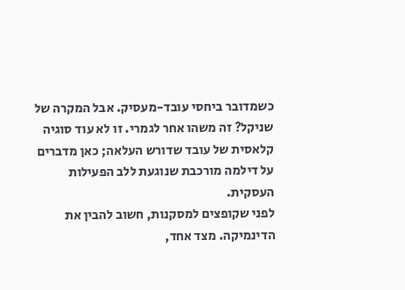כשמדובר ביחסי עובד-מעסיק. אבל המקרה של שניקל? זה משהו אחר לגמרי. זו לא עוד סוגיה קלאסית של עובד שדורש העלאה; כאן מדברים על דילמה מורכבת שנוגעת ללב הפעילות העסקית.
לפני שקופצים למסקנות, חשוב להבין את הדינמיקה. מצד אחד,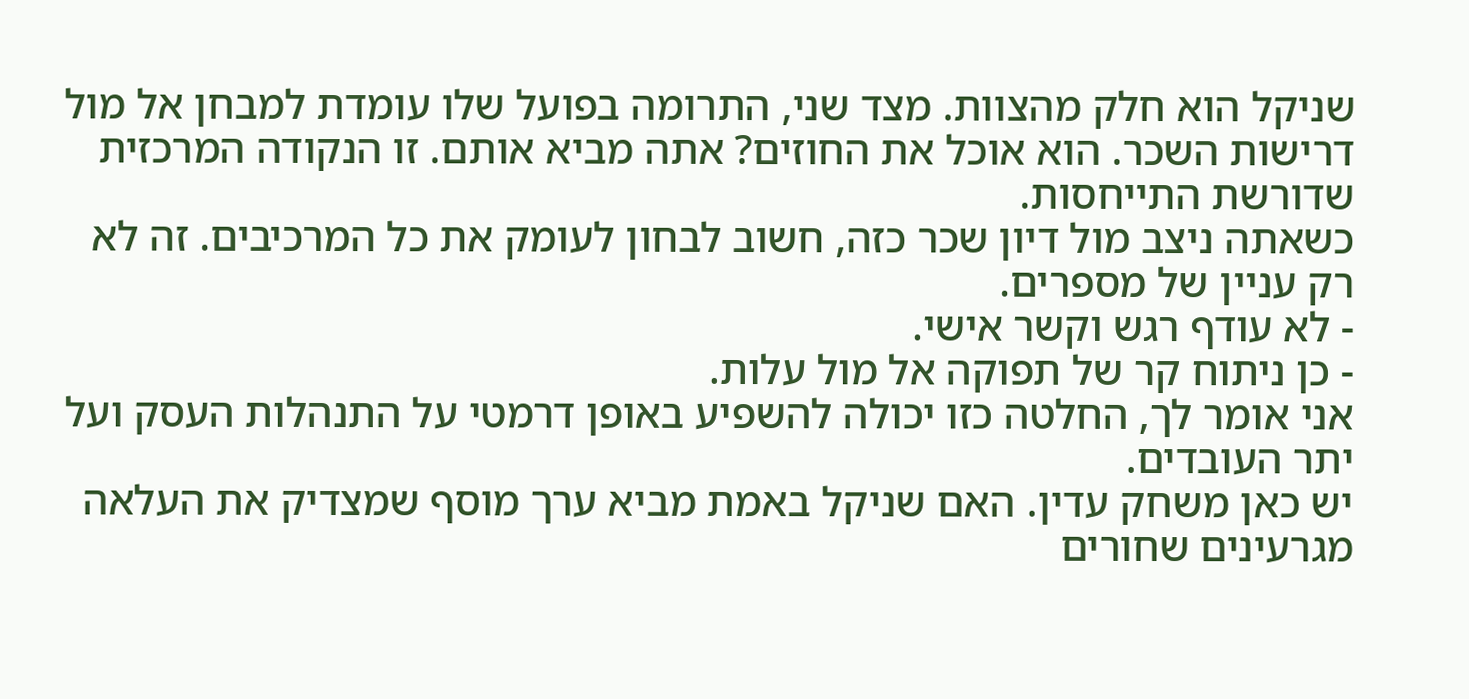שניקל הוא חלק מהצוות. מצד שני, התרומה בפועל שלו עומדת למבחן אל מול דרישות השכר. הוא אוכל את החוזים? אתה מביא אותם. זו הנקודה המרכזית שדורשת התייחסות.
כשאתה ניצב מול דיון שכר כזה, חשוב לבחון לעומק את כל המרכיבים. זה לא רק עניין של מספרים.
- לא עודף רגש וקשר אישי.
- כן ניתוח קר של תפוקה אל מול עלות.
אני אומר לך, החלטה כזו יכולה להשפיע באופן דרמטי על התנהלות העסק ועל יתר העובדים.
יש כאן משחק עדין. האם שניקל באמת מביא ערך מוסף שמצדיק את העלאה מגרעינים שחורים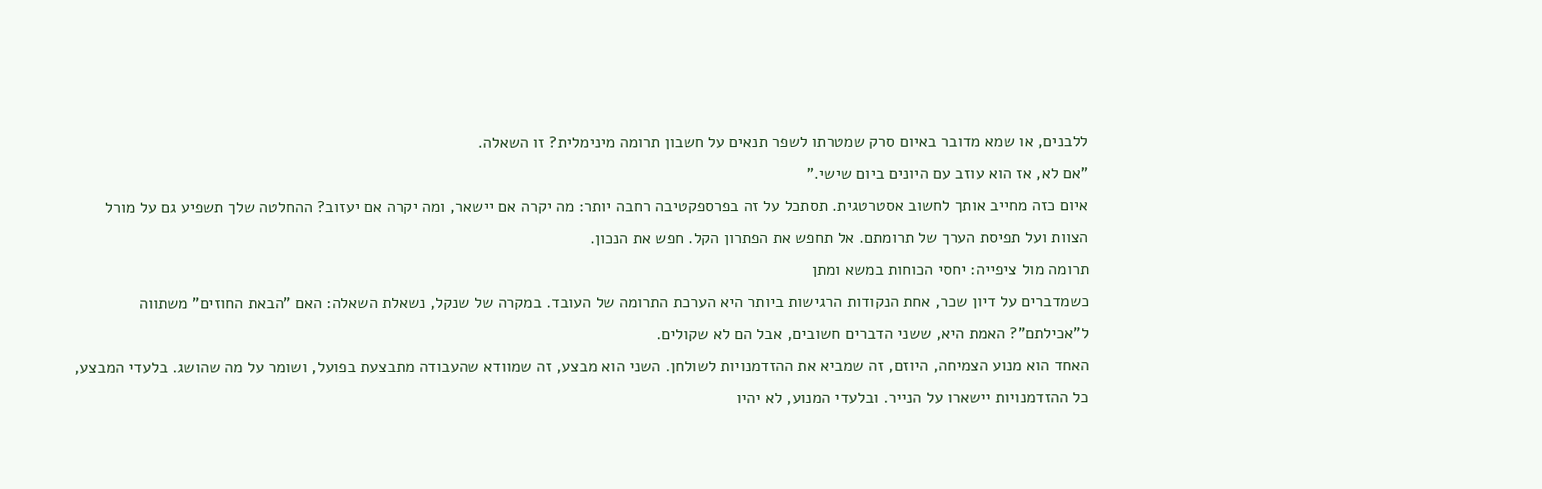ללבנים, או שמא מדובר באיום סרק שמטרתו לשפר תנאים על חשבון תרומה מינימלית? זו השאלה.
"אם לא, אז הוא עוזב עם היונים ביום שישי."
איום כזה מחייב אותך לחשוב אסטרטגית. תסתכל על זה בפרספקטיבה רחבה יותר: מה יקרה אם יישאר, ומה יקרה אם יעזוב? ההחלטה שלך תשפיע גם על מורל הצוות ועל תפיסת הערך של תרומתם. אל תחפש את הפתרון הקל. חפש את הנכון.
תרומה מול ציפייה: יחסי הכוחות במשא ומתן
כשמדברים על דיון שכר, אחת הנקודות הרגישות ביותר היא הערכת התרומה של העובד. במקרה של שנקל, נשאלת השאלה: האם "הבאת החוזים" משתווה ל"אכילתם"? האמת היא, ששני הדברים חשובים, אבל הם לא שקולים.
האחד הוא מנוע הצמיחה, היוזם, זה שמביא את ההזדמנויות לשולחן. השני הוא מבצע, זה שמוודא שהעבודה מתבצעת בפועל, ושומר על מה שהושג. בלעדי המבצע, כל ההזדמנויות יישארו על הנייר. ובלעדי המנוע, לא יהיו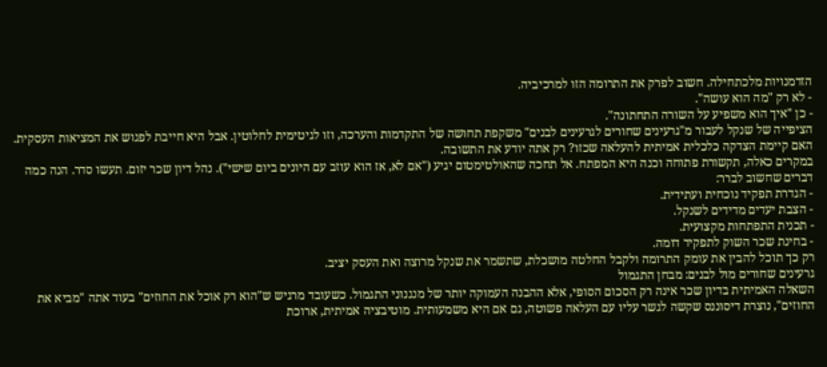הזדמנויות מלכתחילה. חשוב לפרק את התרומה הזו למרכיביה.
- לא רק "מה הוא עושה".
- כן "איך הוא משפיע על השורה התחתונה".
הציפייה של שנקל לעבור מ"גרעינים שחורים לגרעינים לבנים" משקפת תחושה של התקדמות והערכה, וזו לגיטימית לחלוטין. אבל היא חייבת לפגוש את המציאות העסקית. האם קיימת הצדקה כלכלית אמיתית להעלאה שכזו? רק אתה יודע את התשובה.
במקרים כאלה, תקשורת פתוחה וכנה היא המפתח. אל תחכה שהאולטימטום יגיע ("אם לא, אז הוא עוזב עם היונים ביום שישי"). נהל דיון שכר יזום. תעשו סדר. הנה כמה דברים שחשוב לברר:
- הגדרת תפקיד נוכחית ועתידית.
- הצבת יעדים מדידים לשנקל.
- תכנית התפתחות מקצועית.
- בחינת שכר השוק לתפקיד דומה.
רק כך תוכל להבין את עומק התרומה ולקבל החלטה מושכלת, שתשמר את שנקל מרוצה ואת העסק יציב.
גרעינים שחורים מול לבנים: מבחן התגמול
השאלה האמיתית בדיון שכר אינה רק הסכום הסופי, אלא ההבנה העמוקה יותר של מנגנוני התגמול. כשעובד מרגיש ש"הוא רק אוכל את החוזים" בעוד אתה "מביא את החוזים", נוצרת דיסוננס שקשה לגשר עליו עם העלאה פשוטה, גם אם היא משמעותית. מוטיבציה אמיתית, ארוכת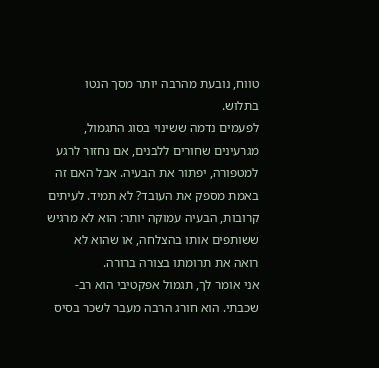טווח, נובעת מהרבה יותר מסך הנטו בתלוש.
לפעמים נדמה ששינוי בסוג התגמול, מגרעינים שחורים ללבנים, אם נחזור לרגע למטפורה, יפתור את הבעיה. אבל האם זה באמת מספק את העובד? לא תמיד. לעיתים קרובות, הבעיה עמוקה יותר: הוא לא מרגיש ששותפים אותו בהצלחה, או שהוא לא רואה את תרומתו בצורה ברורה.
אני אומר לך, תגמול אפקטיבי הוא רב-שכבתי. הוא חורג הרבה מעבר לשכר בסיס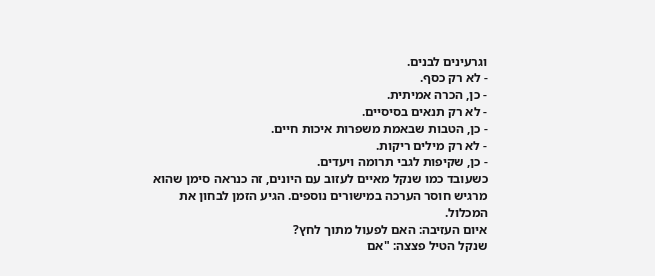וגרעינים לבנים.
- לא רק כסף.
- כן, הכרה אמיתית.
- לא רק תנאים בסיסיים.
- כן, הטבות שבאמת משפרות איכות חיים.
- לא רק מילים ריקות.
- כן, שקיפות לגבי תרומה ויעדים.
כשעובד כמו שנקל מאיים לעזוב עם היונים, זה כנראה סימן שהוא מרגיש חוסר הערכה במישורים נוספים. הגיע הזמן לבחון את המכלול.
איום העזיבה: האם לפעול מתוך לחץ?
שנקל הטיל פצצה: "אם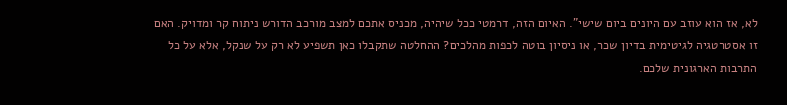לא, אז הוא עוזב עם היונים ביום שישי". האיום הזה, דרמטי ככל שיהיה, מכניס אתכם למצב מורכב הדורש ניתוח קר ומדויק. האם זו אסטרטגיה לגיטימית בדיון שכר, או ניסיון בוטה לכפות מהלכים? ההחלטה שתקבלו כאן תשפיע לא רק על שנקל, אלא על כל התרבות הארגונית שלכם.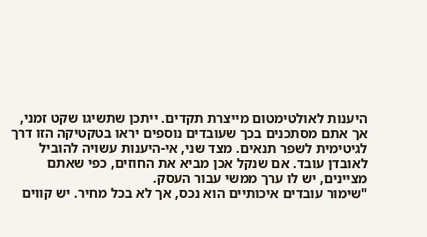היענות לאולטימטום מייצרת תקדים. ייתכן שתשיגו שקט זמני, אך אתם מסתכנים בכך שעובדים נוספים יראו בטקטיקה הזו דרך לגיטימית לשפר תנאים. מצד שני, אי-היענות עשויה להוביל לאובדן עובד. אם שנקל אכן מביא את החוזים, כפי שאתם מציינים, יש לו ערך ממשי עבור העסק.
"שימור עובדים איכותיים הוא נכס, אך לא בכל מחיר. יש קווים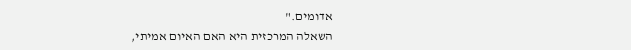אדומים."
השאלה המרכזית היא האם האיום אמיתי,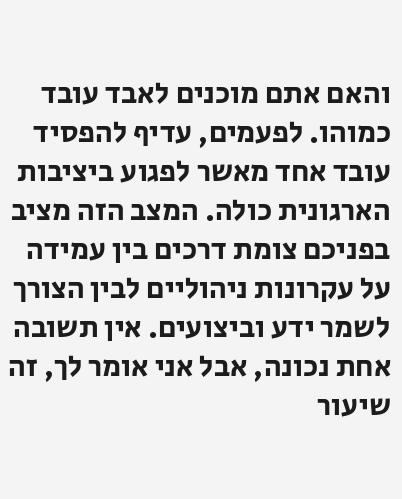והאם אתם מוכנים לאבד עובד כמוהו. לפעמים, עדיף להפסיד עובד אחד מאשר לפגוע ביציבות הארגונית כולה. המצב הזה מציב בפניכם צומת דרכים בין עמידה על עקרונות ניהוליים לבין הצורך לשמר ידע וביצועים. אין תשובה אחת נכונה, אבל אני אומר לך, זה שיעור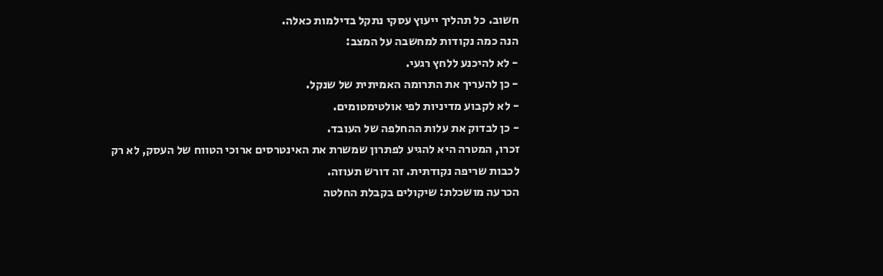חשוב. כל תהליך ייעוץ עסקי נתקל בדילמות כאלה.
הנה כמה נקודות למחשבה על המצב:
- לא להיכנע ללחץ רגעי.
- כן להעריך את התרומה האמיתית של שנקל.
- לא לקבוע מדיניות לפי אולטימטומים.
- כן לבדוק את עלות ההחלפה של העובד.
זכרו, המטרה היא להגיע לפתרון שמשרת את האינטרסים ארוכי הטווח של העסק, לא רק לכבות שריפה נקודתית. זה דורש תעוזה.
הכרעה מושכלת: שיקולים בקבלת החלטה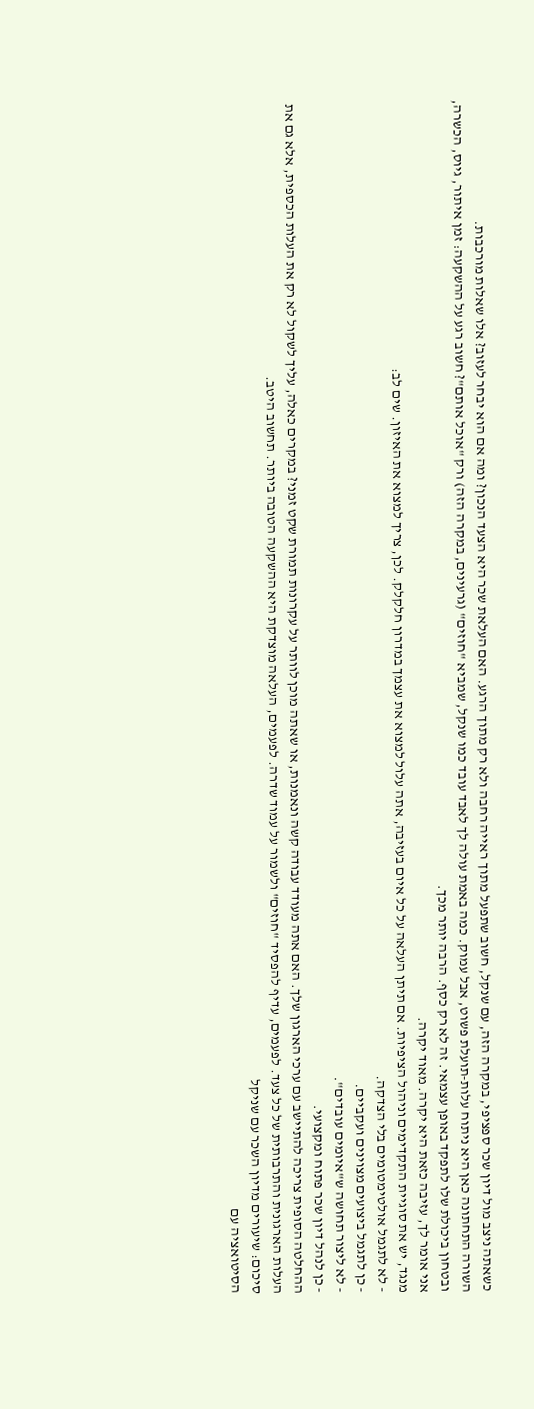כשאתה ניצב מול דיון שכר ספציפי, במקרה הזה, עם שנקל, חשוב שתפעל מתוך ראייה רחבה ולא רק מתוך הרגע. האם העלאת שכר היא הצעד הנכון? ומה אם הוא יבחר לעזוב? אלו שאלות מורכבות.
השורה התחתונה כאן היא ניתוח עלות-תועלת פשוט, אבל עמוק. כמה באמת עולה לך לאבד עובד כמו שנקל, שמביא "חוזים" (גרעינים, במקרה הזה) ורק "אוכל אותם"? חשוב רגע על ההשקעה: זמן איתור, גיוס, הכשרה, ובטחון ביכולת שלו לתפקד באופן עצמאי. זה לא רק כסף. הרבה יותר מכך.
אני אומר לך, עזיבה כזאת היא יקרה. מאוד יקרה.
מנגד, יש את סוגיית התקדימים וניהול הציפיות. אם תיתן העלאה על כל איום בעזיבה, אתה עלול למצוא את עצמך במדרון חלקלק. לכן, צריך למצוא את האיזון. שים לב:
- לא לתגמל אולטימטומים בלי הצדקה.
- כן לתגמל ביצועים מצוינים ועקביים.
- לא ליצור תחושה ש"איומים עובדים".
- כן לנהל דיון שכר פתוח ומקצועי.
ההחלטה הסופית צריכה להתיישב עם ערכי הארגון שלך. האם אתה מעודד עבודה קשה ונאמנות, או שאתה מוכן לוותר על עקרונות תמורת שקט זמני? במקרים כאלה, עליך לשקול לא רק את העלות הכספית, אלא גם את העלות הארגונית והתרבותית של כל צעד. לפעמים, עדיף להפסיד "חוזים" ולשמור על עמוד שדרה. לפעמים, העלאה מוצדקת היא ההשקעה הטובה ביותר. תחשוב היטב.
סיכום: שיעורים מדיון השכר עם שניקל
הסיטואציה עם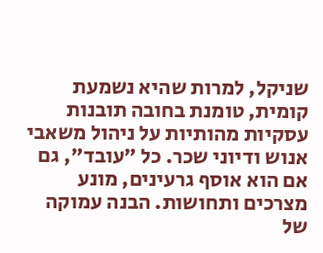שניקל, למרות שהיא נשמעת קומית, טומנת בחובה תובנות עסקיות מהותיות על ניהול משאבי אנוש ודיוני שכר. כל "עובד", גם אם הוא אוסף גרעינים, מונע מצרכים ותחושות. הבנה עמוקה של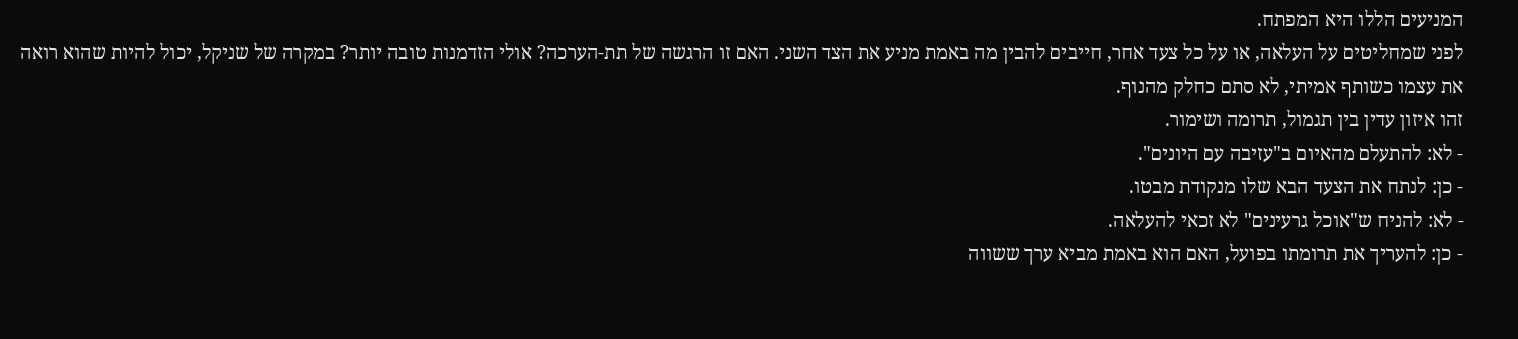המניעים הללו היא המפתח.
לפני שמחליטים על העלאה, או על כל צעד אחר, חייבים להבין מה באמת מניע את הצד השני. האם זו הרגשה של תת-הערכה? אולי הזדמנות טובה יותר? במקרה של שניקל, יכול להיות שהוא רואה את עצמו כשותף אמיתי, לא סתם כחלק מהנוף.
זהו איזון עדין בין תגמול, תרומה ושימור.
- לא: להתעלם מהאיום ב"עזיבה עם היונים".
- כן: לנתח את הצעד הבא שלו מנקודת מבטו.
- לא: להניח ש"אוכל גרעינים" לא זכאי להעלאה.
- כן: להעריך את תרומתו בפועל, האם הוא באמת מביא ערך ששווה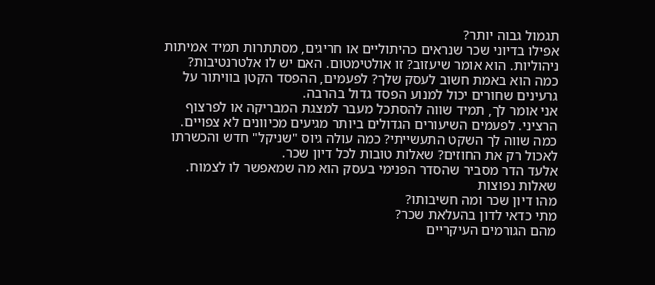תגמול גבוה יותר?
אפילו בדיוני שכר שנראים כהיתוליים או חריגים, מסתתרות תמיד אמיתות ניהוליות. הוא אומר שיעזוב? זו אולטימטום. האם יש לו אלטרנטיבות? כמה הוא באמת חשוב לעסק שלך? לפעמים, ההפסד הקטן בוויתור על גרעינים שחורים יכול למנוע הפסד גדול בהרבה.
אני אומר לך, תמיד שווה להסתכל מעבר למצגת המבריקה או לפרצוף הרציני. לפעמים השיעורים הגדולים ביותר מגיעים מכיוונים לא צפויים.
כמה שווה לך השקט התעשייתי? כמה עולה גיוס "שניקל" חדש והכשרתו לאכול רק את החוזים? שאלות טובות לכל דיון שכר.
אלעד הדר מסביר שהסדר הפנימי בעסק הוא מה שמאפשר לו לצמוח.
שאלות נפוצות
מהו דיון שכר ומה חשיבותו?
מתי כדאי לדון בהעלאת שכר?
מהם הגורמים העיקריים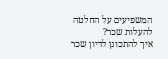המשפיעים על החלטה להעלות שכר?
איך להתכונן לדיון שכר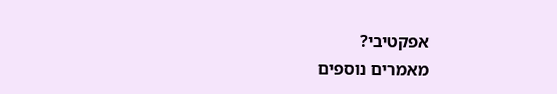אפקטיבי?
מאמרים נוספים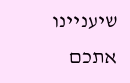שיעניינו אתכם